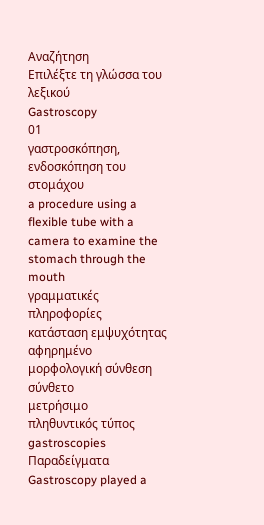Αναζήτηση
Επιλέξτε τη γλώσσα του λεξικού
Gastroscopy
01
γαστροσκόπηση, ενδοσκόπηση του στομάχου
a procedure using a flexible tube with a camera to examine the stomach through the mouth
γραμματικές πληροφορίες
κατάσταση εμψυχότητας
αφηρημένο
μορφολογική σύνθεση
σύνθετο
μετρήσιμο
πληθυντικός τύπος
gastroscopies
Παραδείγματα
Gastroscopy played a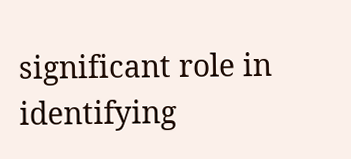significant role in identifying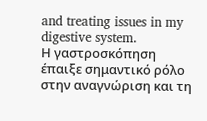and treating issues in my digestive system.
Η γαστροσκόπηση έπαιξε σημαντικό ρόλο στην αναγνώριση και τη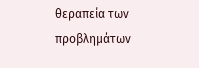θεραπεία των προβλημάτων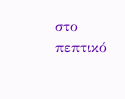στο πεπτικό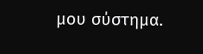μου σύστημα.